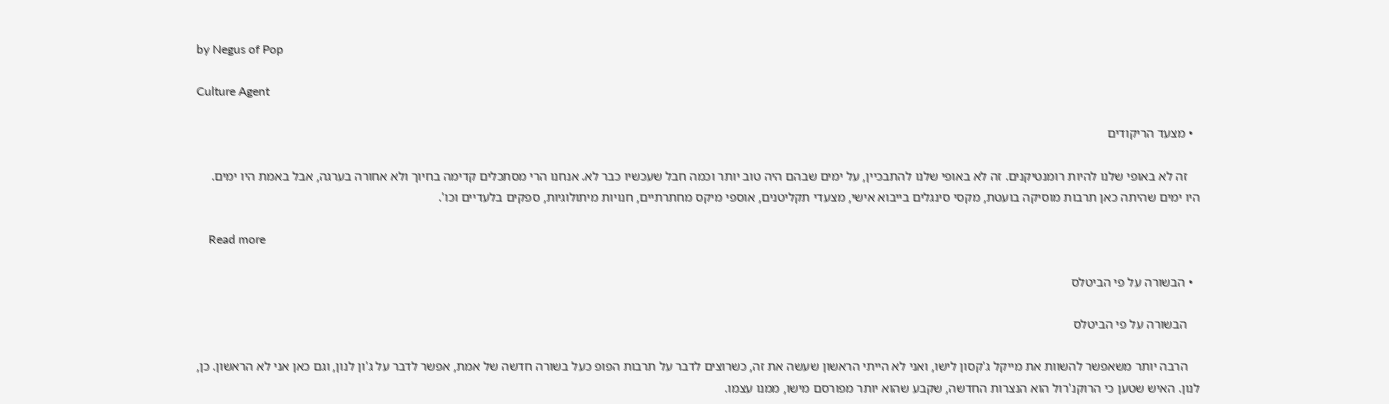by Negus of Pop

Culture Agent

  • מצעד הריקודים

    זה לא באופי שלנו להיות רומנטיקנים. זה לא באופי שלנו להתבכיין, על ימים שבהם היה טוב יותר וכמה חבל שעכשיו כבר לא. אנחנו הרי מסתכלים קדימה בחיוך ולא אחורה בערגה, אבל באמת היו ימים. היו ימים שהיתה כאן תרבות מוסיקה בועטת, מקסי סינגלים בייבוא אישי, מצעדי תקליטנים, אוספי מיקס מחתרתיים, חנויות מיתולוגיות, ספקים בלעדיים וכו'.

    Read more

  • הבשורה על פי הביטלס

    הבשורה על פי הביטלס

    הרבה יותר משאפשר להשוות את מייקל ג'קסון לישו, ואני לא הייתי הראשון שעשה את זה, כשרוצים לדבר על תרבות הפופ כעל בשורה חדשה של אמת, אפשר לדבר על ג'ון לנון, וגם כאן אני לא הראשון. כן, לנון. האיש שטען כי הרוקנ'רול הוא הנצרות החדשה, שקבע שהוא יותר מפורסם מישו, ממנו עצמו.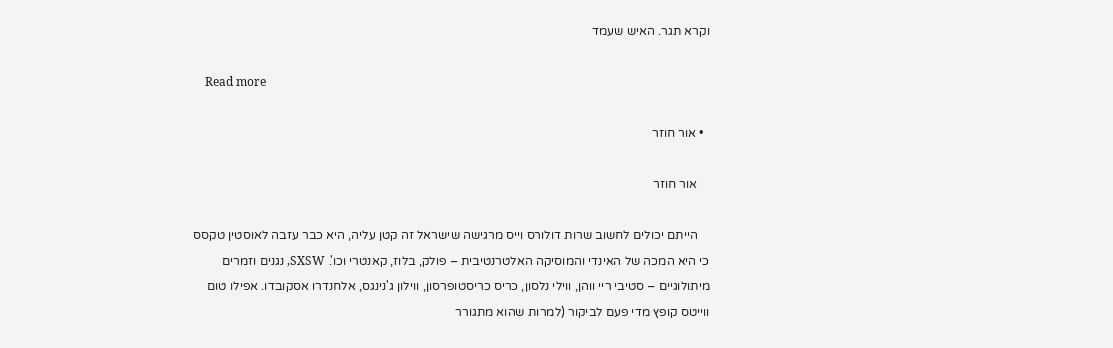וקרא תגר. האיש שעמד

    Read more

  • אור חוזר

    אור חוזר

    הייתם יכולים לחשוב שרות דולורס וייס מרגישה שישראל זה קטן עליה, היא כבר עזבה לאוסטין טקסס כי היא המכה של האינדי והמוסיקה האלטרנטיבית – פולק, בלוז, קאנטרי וכו'. SXSW, נגנים וזמרים מיתולוגיים – סטיבי ריי ווהן, ווילי נלסון, כריס כריסטופרסון, ווילון ג'נינגס, אלחנדרו אסקובדו. אפילו טום ווייטס קופץ מדי פעם לביקור (למרות שהוא מתגורר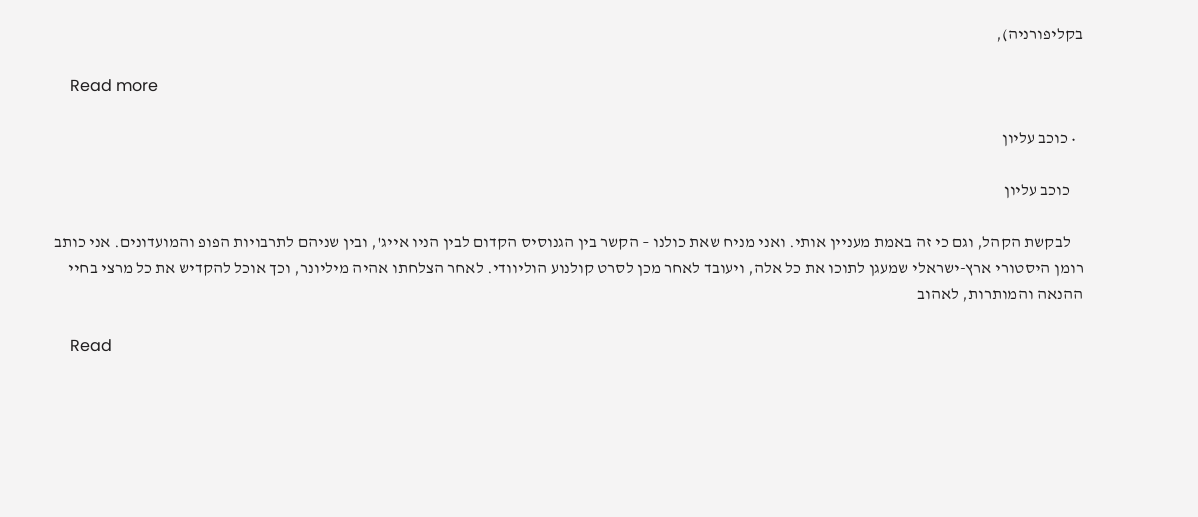בקליפורניה),

    Read more

  • כוכב עליון

    כוכב עליון

    לבקשת הקהל, וגם כי זה באמת מעניין אותי. ואני מניח שאת כולנו – הקשר בין הגנוסיס הקדום לבין הניו אייג', ובין שניהם לתרבויות הפופ והמועדונים. אני כותב רומן היסטורי ארץ-ישראלי שמעגן לתוכו את כל אלה, ויעובד לאחר מכן לסרט קולנוע הוליוודי. לאחר הצלחתו אהיה מיליונר, וכך אוכל להקדיש את כל מרצי בחיי ההנאה והמותרות, לאהוב

    Read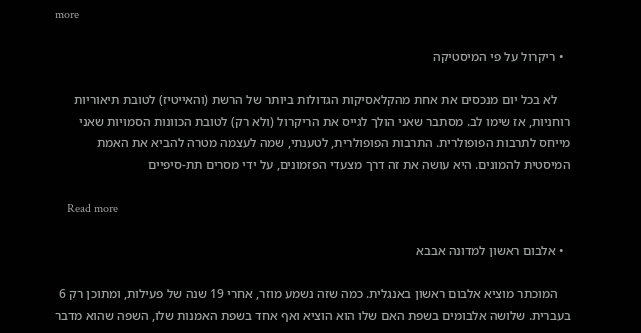more

  • ריקרול על פי המיסטיקה

    לא בכל יום מנכסים את אחת מהקלאסיקות הגדולות ביותר של הרשת (והאייטיז) לטובת תיאוריות רוחניות, אז שימו לב. מסתבר שאני הולך לגייס את הריקרול (ולא רק) לטובת הכוונות הסמויות שאני מייחס לתרבות הפופולרית. התרבות הפופולרית, לטענתי, שמה לעצמה מטרה להביא את האמת המיסטית להמונים. היא עושה את זה דרך מצעדי הפזמונים, על ידי מסרים תת-סיפיים

    Read more

  • אלבום ראשון למדונה אבבא

    המוכתר מוציא אלבום ראשון באנגלית. כמה שזה נשמע מוזר, אחרי 19 שנה של פעילות, ומתוכן רק 6 בעברית. שלושה אלבומים בשפת האם שלו הוא הוציא ואף אחד בשפת האמנות שלו, השפה שהוא מדבר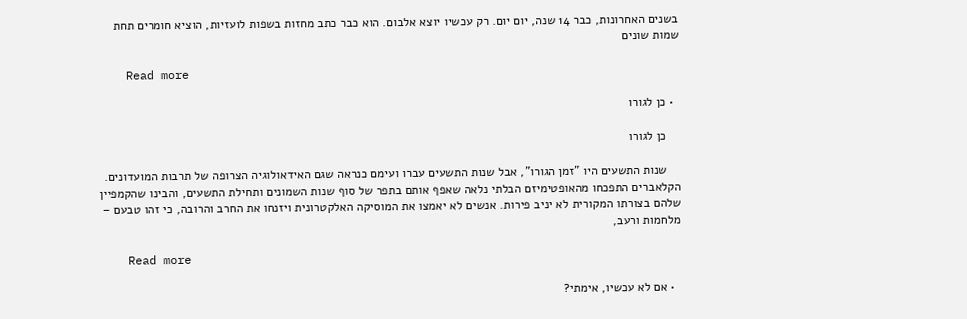בשנים האחרונות, כבר 14 שנה, יום יום. רק עכשיו יוצא אלבום. הוא כבר כתב מחזות בשפות לועזיות, הוציא חומרים תחת שמות שונים

    Read more

  • כן לגורו

    כן לגורו

    שנות התשעים היו "זמן הגורו", אבל שנות התשעים עברו ועימם כנראה שגם האידאולוגיה הצרופה של תרבות המועדונים. הקלאברים התפכחו מהאופטימיזם הבלתי נלאה שאפף אותם בתפר של סוף שנות השמונים ותחילת התשעים, והבינו שהקמפיין שלהם בצורתו המקורית לא יניב פירות. אנשים לא יאמצו את המוסיקה האלקטרונית ויזנחו את החרב והרובה, כי זהו טבעם – מלחמות ורעב,

    Read more

  • אם לא עכשיו, אימתי?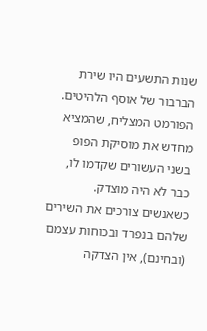שנות התשעים היו שירת הברבור של אוסף הלהיטים. הפורמט המצליח, שהמציא מחדש את מוסיקת הפופ בשני העשורים שקדמו לו, כבר לא היה מוצדק. כשאנשים צורכים את השירים שלהם בנפרד ובכוחות עצמם (ובחינם), אין הצדקה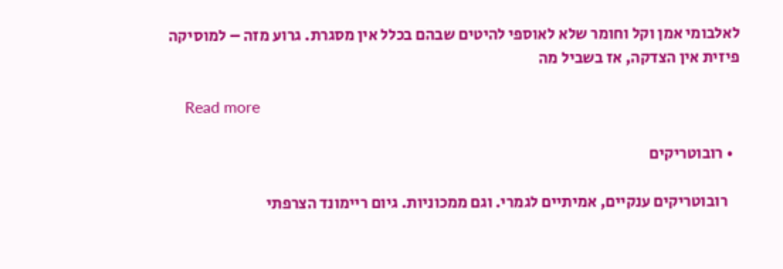לאלבומי אמן וקל וחומר שלא לאוספי להיטים שבהם בכלל אין מסגרת. גרוע מזה – למוסיקה פיזית אין הצדקה, אז בשביל מה

    Read more

  • רובוטריקים

    רובוטריקים ענקיים, אמיתיים לגמרי. וגם ממכוניות. גיום ריימונד הצרפתי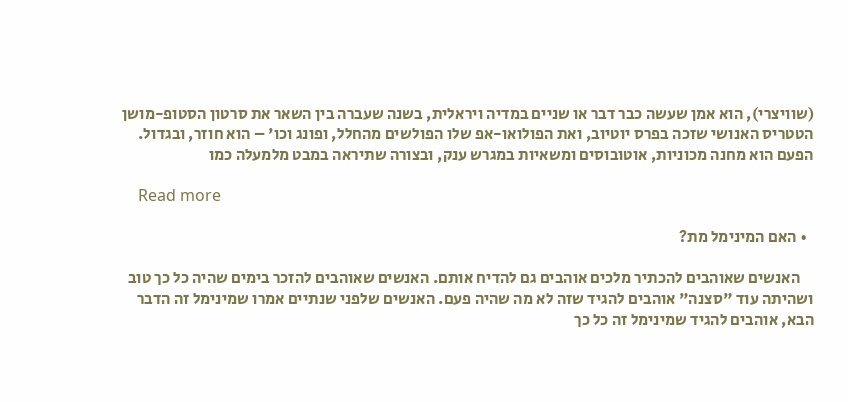(שוויצרי), הוא אמן שעשה כבר דבר או שניים במדיה ויראלית, בשנה שעברה בין השאר את סרטון הסטופ-מושן הטטריס האנושי שזכה בפרס יוטיוב, ואת הפולואו-אפ שלו הפולשים מהחלל, ופונג וכו' – הוא חוזר, ובגדול. הפעם הוא מחנה מכוניות, אוטובוסים ומשאיות במגרש ענק, ובצורה שתיראה במבט מלמעלה כמו

    Read more

  • האם המינימל מת?

    האנשים שאוהבים להכתיר מלכים אוהבים גם להדיח אותם. האנשים שאוהבים להזכר בימים שהיה כל כך טוב ושהיתה עוד "סצנה" אוהבים להגיד שזה לא מה שהיה פעם. האנשים שלפני שנתיים אמרו שמינימל זה הדבר הבא, אוהבים להגיד שמינימל זה כל כך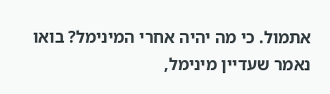אתמול. כי מה יהיה אחרי המינימל? בואו נאמר שעדיין מינימל,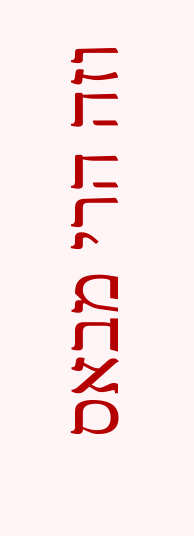וזה הרי מבאס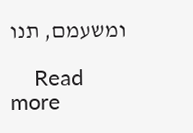ומשעמם, תנו

    Read more